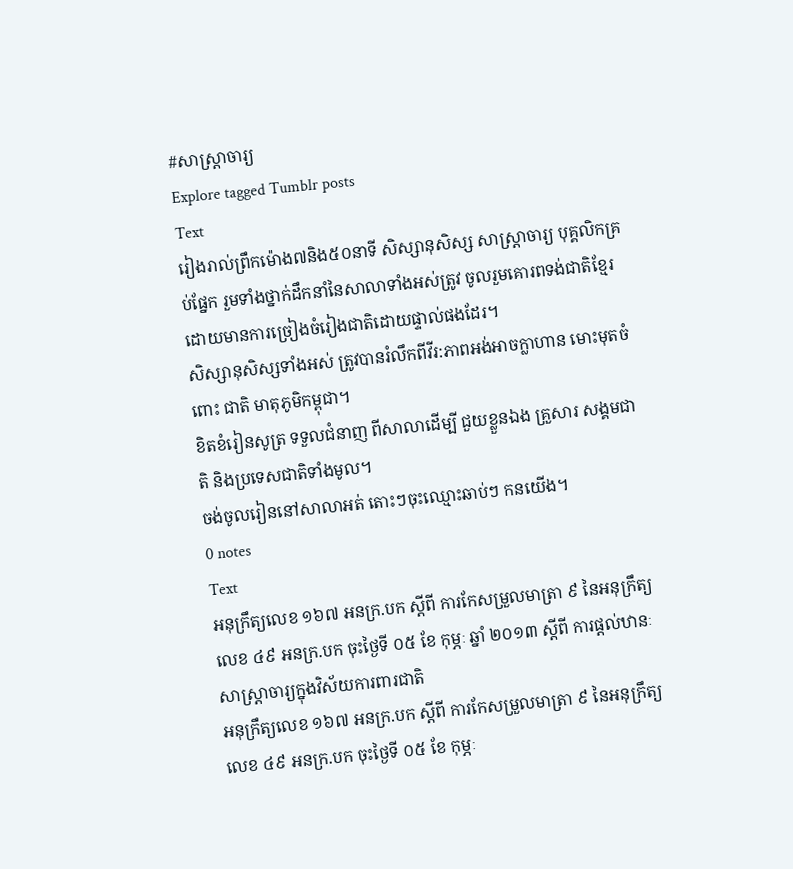#សាស្ត្រាចារ្យ
Explore tagged Tumblr posts
Text
រៀងរាល់ព្រឹកម៉ោង៧និង៥០នាទី សិស្សានុសិស្ស សាស្ត្រាចារ្យ បុគ្គលិកគ្រប់ផ្នែក រួមទាំងថ្នាក់ដឹកនាំនៃសាលាទាំងអស់ត្រូវ ចូលរួមគោរពទង់ជាតិខ្មែរ ដោយមានការច្រៀងចំរៀងជាតិដោយផ្ទាល់ផងដែរ។
សិស្សានុសិស្សទាំងអស់ ត្រូវបានរំលឹកពីវីរ:ភាពអង់អាចក្លាហាន មោះមុតចំពោះ ជាតិ មាតុភូមិកម្ពុជា។
ខិតខំរៀនសូត្រ ទទួលជំនាញ ពីសាលាដើម្បី ជួយខ្លួនឯង គ្រួសារ សង្គមជាតិ និងប្រទេសជាតិទាំងមូល។
ចង់ចូលរៀននៅសាលាអត់ តោះៗចុះឈ្មោះឆាប់ៗ កនយើង។
0 notes
Text
អនុក្រឹត្យលេខ ១៦៧ អនក្រ.បក ស្ដីពី ការកែសម្រួលមាត្រា ៩ នៃអនុក្រឹត្យលេខ ៤៩ អនក្រ.បក ចុះថ្ងៃទី ០៥ ខែ កុម្ភៈ ឆ្នាំ ២០១៣ ស្ដីពី ការផ្ដល់ឋានៈសាស្ត្រាចារ្យក្នុងវិស័យការពារជាតិ
អនុក្រឹត្យលេខ ១៦៧ អនក្រ.បក ស្ដីពី ការកែសម្រួលមាត្រា ៩ នៃអនុក្រឹត្យលេខ ៤៩ អនក្រ.បក ចុះថ្ងៃទី ០៥ ខែ កុម្ភៈ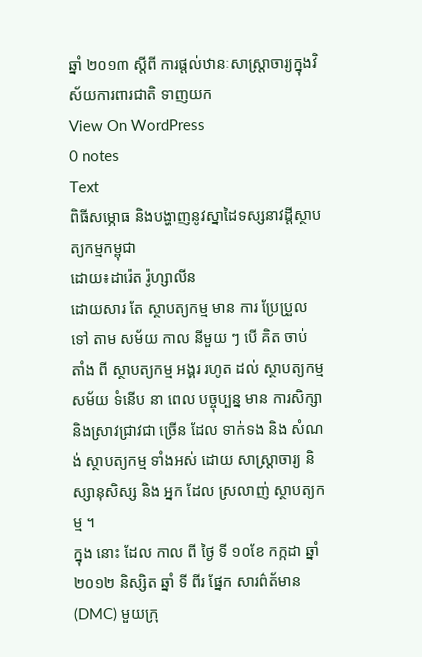ឆ្នាំ ២០១៣ ស្ដីពី ការផ្ដល់ឋានៈសាស្ត្រាចារ្យក្នុងវិស័យការពារជាតិ ទាញយក
View On WordPress
0 notes
Text
ពិធីសម្ភោធ និងបង្ហាញនូវស្នាដៃទស្សនាវដ្ដីស្ថាបត្យកម្មកម្ពុជា
ដោយ៖ដារ៉េត រ៉ូហ្សាលីន
ដោយសារ តែ ស្ថាបត្យកម្ម មាន ការ ប្រែប្រួល ទៅ តាម សម័យ កាល នីមួយ ៗ បើ គិត ចាប់ តាំង ពី ស្ថាបត្យកម្ម អង្គរ រហូត ដល់ ស្ថាបត្យកម្មសម័យ ទំនើប នា ពេល បច្ចុប្បន្ន មាន ការសិក្សានិងស្រាវជ្រាវជា ច្រើន ដែល ទាក់ទង និង សំណង់ ស្ថាបត្យកម្ម ទាំងអស់ ដោយ សាស្ត្រាចារ្យ និស្សានុសិស្ស និង អ្នក ដែល ស្រលាញ់ ស្ថាបត្យកម្ម ។
ក្នុង នោះ ដែល កាល ពី ថ្ងៃ ទី ១០ខែ កក្កដា ឆ្នាំ ២០១២ និស្សិត ឆ្នាំ ទី ពីរ ផ្នែក សារព៌ត័មាន (DMC) មួយក្រុ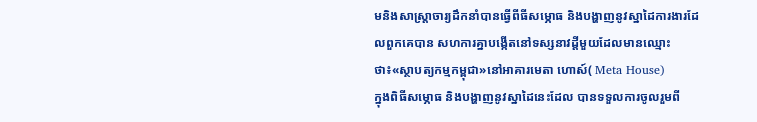មនិងសាស្ត្រាចារ្យដឹកនាំបានធ្វើពីធីសម្ភោធ និងបង្ហាញនូវស្នាដៃការងារដែលពួកគេបាន សហការគ្នាបង្កើតនៅទស្សនាវដ្ដីមួយដែលមានឈ្មោះថា៖«ស្ថាបត្យកម្មកម្ពុជា»នៅអាគារមេតា ហោស៍( Meta House)
ក្នុងពិធីសម្ភោធ និងបង្ហាញនូវស្នាដៃនេះដែល បានទទួលការចូលរួមពី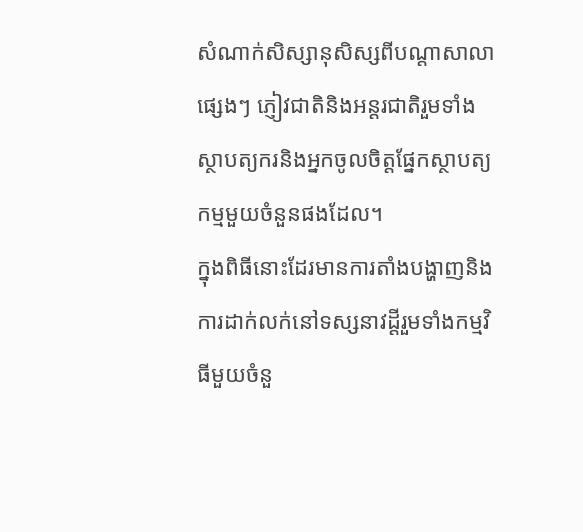សំណាក់សិស្សានុសិស្សពីបណ្តាសាលាផ្សេងៗ ភ្ញៀវជាតិនិងអន្តរជាតិរួមទាំងស្ថាបត្យករនិងអ្នកចូលចិត្តផ្នែកស្ថាបត្យកម្មមួយចំនួនផងដែល។
ក្នុងពិធីនោះដែរមានការតាំងបង្ហាញនិងការដាក់លក់នៅទស្សនាវដ្តីរួមទាំងកម្មវិធីមួយចំនួ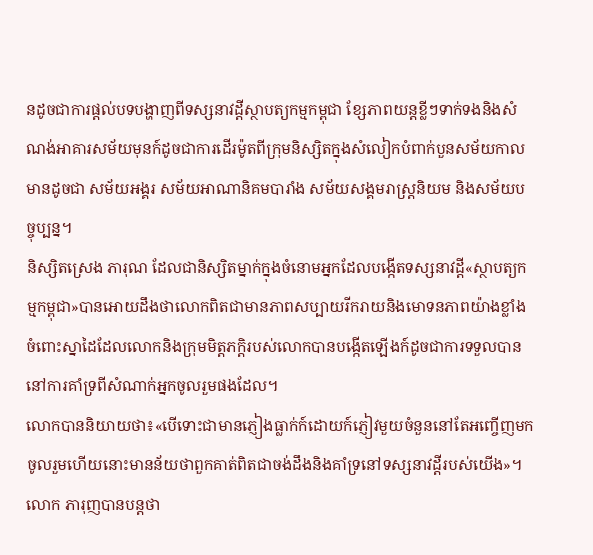នដូចជាការផ្តល់បទបង្ហាញពីទស្សនាវដ្ដីស្ថាបត្យកម្មកម្ពុជា ខ្សែភាពយន្តខ្លីៗទាក់ទងនិងសំណង់អាគារសម័យមុនក៍ដូចជាការដើរម៉ូតពីក្រុមនិស្សិតក្នុងសំលៀកបំពាក់បួនសម័យកាលមានដូចជា សម័យអង្គរ សម័យអាណានិគមបារាំង សម័យសង្គមរាស្រ្តនិយម និងសម័យបច្ចុប្បន្ន។
និស្សិតស្រេង ភារុណ ដែលជានិស្សិតម្នាក់ក្នុងចំនោមអ្នកដែលបង្កើតទស្សនាវដ្តី«ស្ថាបត្យកម្មកម្ពុជា»បានអោយដឹងថាលោកពិតជាមានភាពសប្បាយរីករាយនិងមោទនភាពយ៉ាងខ្លាំងចំពោះស្នាដៃដែលលោកនិងក្រុមមិត្តភកិ្តរបស់លោកបានបង្កើតឡើងក៍ដូចជាការទទួលបាននៅការគាំទ្រពីសំណាក់អ្នកចូលរួមផងដែល។
លោកបាននិយាយថា៖«បើទោះជាមានភ្ញៀងធ្លាក់ក៍ដោយក៍ភ្ញៀវមួយចំនួននៅតែអញ្ចើញមកចូលរួមហើយនោះមានន័យថាពួកគាត់ពិតជាចង់ដឹងនិងគាំទ្រនៅទស្សនាវដ្តីរបស់យើង»។
លោក ភារុញបានបន្តថា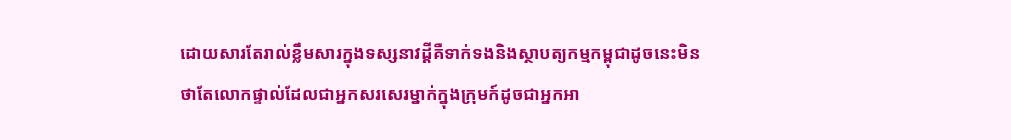ដោយសារតែរាល់ខ្លឹមសារក្នុងទស្សនាវដ្តីគឺទាក់ទងនិងស្ថាបត្យកម្មកម្ពុជាដូចនេះមិនថាតែលោកផ្ទាល់ដែលជាអ្នកសរសេរម្នាក់ក្នុងក្រុមក៍ដូចជាអ្នកអា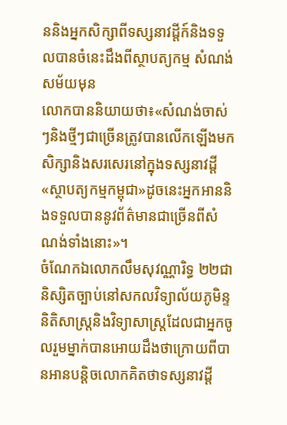ននិងអ្នកសិក្សាពីទស្សនាវដ្តីក៍និងទទួលបានចំនេះដឹងពីស្ថាបត្យកម្ម សំណង់សម័យមុន
លោកបាននិយាយថា៖«សំណង់ចាស់ៗនិងថ្មីៗជាច្រើនត្រូវបានលើកឡើងមកសិក្សានិងសរសេរនៅក្នុងទស្សនាវដ្តី«ស្ថាបត្យកម្មកម្ពុជា»ដូចនេះអ្នកអាននិងទទួលបាននូវព័ត៌មានជាច្រើនពីសំណង់ទាំងនោះ»។
ចំណែកឯលោកលឹមសុវណ្ណារិទ្ធ ២២ជានិស្សិតច្បាប់នៅសកលវិទ្យាល័យភូមិន្ទនិតិសាស្ត្រនិងវិទ្យាសាស្ត្រដែលជាអ្នកចូលរួមម្នាក់បានអោយដឹងថាក្រោយពីបានអានបន្តិចលោកគិតថាទស្សនាវដ្តី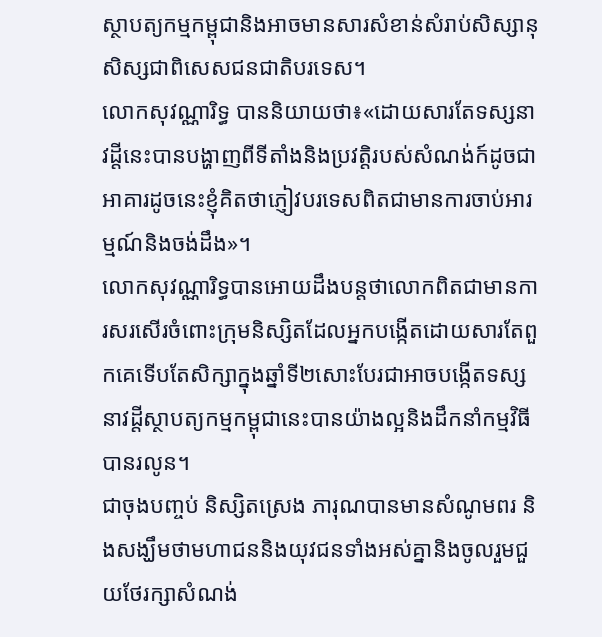ស្ថាបត្យកម្មកម្ពុជានិងអាចមានសារសំខាន់សំរាប់សិស្សានុសិស្សជាពិសេសជនជាតិបរទេស។
លោកសុវណ្ណារិទ្ធ បាននិយាយថា៖«ដោយសារតែទស្សនាវដ្តីនេះបានបង្ហាញពីទីតាំងនិងប្រវត្តិរបស់សំណង់ក៍ដូចជាអាគារដូចនេះខ្ញុំគិតថាភ្ញៀវបរទេសពិតជាមានការចាប់អារម្មណ៍និងចង់ដឹង»។
លោកសុវណ្ណារិទ្ធបានអោយដឹងបន្តថាលោកពិតជាមានការសរសើរចំពោះក្រុមនិស្សិតដែលអ្នកបង្កើតដោយសារតែពួកគេទើបតែសិក្សាក្នុងឆ្នាំទី២សោះបែរជាអាចបង្កើតទស្សនាវដ្តីស្ថាបត្យកម្មកម្ពុជានេះបានយ៉ាងល្អនិងដឹកនាំកម្មវិធីបានរលូន។
ជាចុងបញ្ចប់ និស្សិតស្រេង ភារុណបានមានសំណូមពរ និងសង្ឃឹមថាមហាជននិងយុវជនទាំងអស់គ្នានិងចូលរួមជួយថែរក្សាសំណង់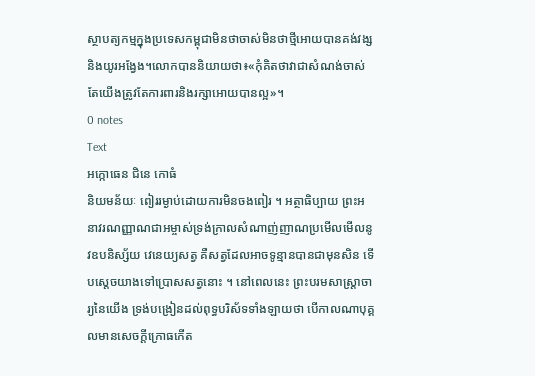ស្ថាបត្យកម្មក្នុងប្រទេសកម្ពុជាមិនថាចាស់មិនថាថ្មីអោយបានគង់វង្សនិងយូរអង្វែង។លោកបាននិយាយថា៖«កុំគិតថាវាជាសំណង់ចាស់ តែយើងត្រូវតែការពារនិងរក្សាអោយបានល្អ»។
0 notes
Text
អក្កោធេន ជិនេ កោធំ
និយមន័យៈ ពៀររម្ងាប់ដោយការមិនចងពៀរ ។ អត្ថាធិប្បាយ ព្រះអនាវរណញ្ញាណជាអម្ចាស់ទ្រង់ក្រាលសំណាញ់ញាណប្រមើលមើលនូវឧបនិស្ស័យ វេនេយ្យសត្វ គឺសត្វដែលអាចទូន្មានបានជាមុនសិន ទើបស្តេចយាងទៅប្រោសសត្វនោះ ។ នៅពេលនេះ ព្រះបរមសាស្ត្រាចារ្យនៃយើង ទ្រង់បង្រៀនដល់ពុទ្ធបរិស័ទទាំងឡាយថា បើកាលណាបុគ្គលមានសេចក្ដីក្រោធកើត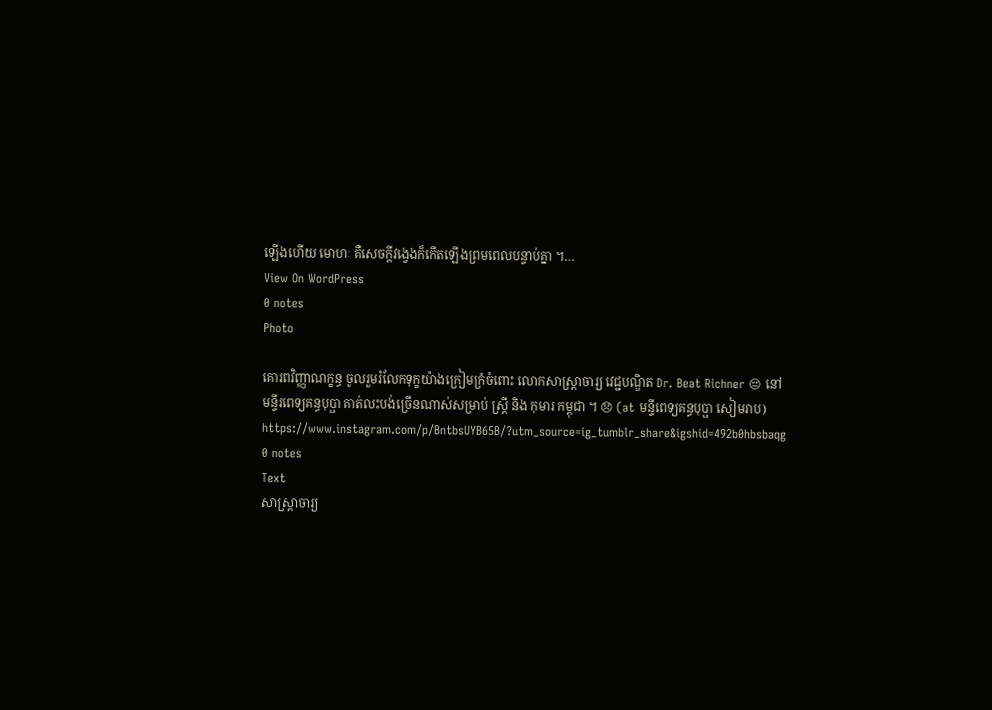ឡើងហើយ មោហៈ គឺសេចក្តីវង្វេងក៏កើតឡើងព្រមពេលបន្ទាប់គ្នា ។…
View On WordPress
0 notes
Photo

គោរពវិញ្ញាណក្ខន្ធ ចូលរួមរំលែកទុក្ខយ៉ាងក្រៀមក្រំចំពោះ លោកសាស្ត្រាចារ្យ វេជ្ជបណ្ឌិត Dr. Beat Richner 😔 នៅមន្ទីរពេទ្យគន្ធបុប្ផា គាត់លះបង់ច្រើនណាស់សម្រាប់ ស្ត្រី និង កុមារ កម្ពុជា ។ 😞 (at មន្ទីពេទ្យគន្ធបុប្ផា សៀមរាប) https://www.instagram.com/p/BntbsUYB65B/?utm_source=ig_tumblr_share&igshid=492b0hbsbaqg
0 notes
Text
សាស្ត្រាចារ្យ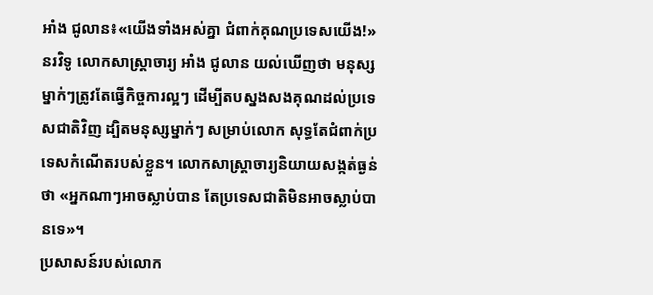អាំង ជូលាន៖«យើងទាំងអស់គ្នា ជំពាក់គុណប្រទេសយើង!»
នរវិទូ លោកសាស្ត្រាចារ្យ អាំង ជូលាន យល់ឃើញថា មនុស្សម្នាក់ៗត្រូវតែធ្វើកិច្ចការល្អៗ ដើម្បីតបស្នងសងគុណដល់ប្រទេសជាតិវិញ ដ្បិតមនុស្សម្នាក់ៗ សម្រាប់លោក សុទ្ធតែជំពាក់ប្រទេសកំណើតរបស់ខ្លួន។ លោកសាស្ត្រាចារ្យនិយាយសង្កត់ធ្ងន់ថា «អ្នកណាៗអាចស្លាប់បាន តែប្រទេសជាតិមិនអាចស្លាប់បានទេ»។
ប្រសាសន៍របស់លោក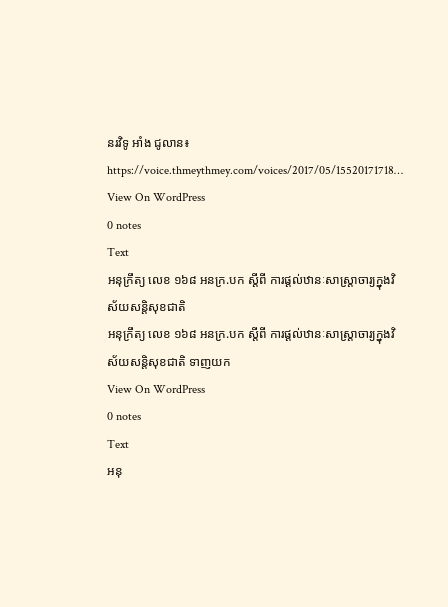នរវិទូ អាំង ជូលាន៖
https://voice.thmeythmey.com/voices/2017/05/15520171718…
View On WordPress
0 notes
Text
អនុក្រឹត្យ លេខ ១៦៨ អនក្រ.បក ស្តីពី ការផ្ដល់ឋានៈសាស្ត្រាចារ្យក្នុងវិស័យសន្តិសុខជាតិ
អនុក្រឹត្យ លេខ ១៦៨ អនក្រ.បក ស្តីពី ការផ្ដល់ឋានៈសាស្ត្រាចារ្យក្នុងវិស័យសន្តិសុខជាតិ ទាញយក
View On WordPress
0 notes
Text
អនុ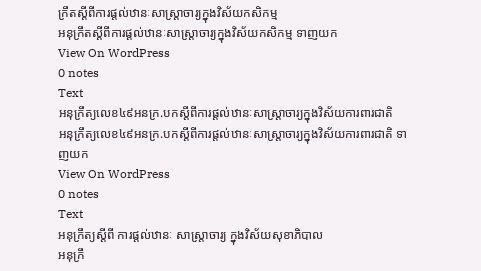ក្រឹតស្តីពីការផ្តល់ឋានៈសាស្រ្តាចារ្យក្នុងវិស័យកសិកម្ម
អនុក្រឹតស្តីពីការផ្តល់ឋានៈសាស្រ្តាចារ្យក្នុងវិស័យកសិកម្ម ទាញយក
View On WordPress
0 notes
Text
អនុក្រឹត្យលេខ៤៩អនក្រ.បកស្តីពីការផ្តល់ឋានៈសាស្ត្រាចារ្យក្នុងវិស័យការពារជាតិ
អនុក្រឹត្យលេខ៤៩អនក្រ.បកស្តីពីការផ្តល់ឋានៈសាស្ត្រាចារ្យក្នុងវិស័យការពារជាតិ ទាញយក
View On WordPress
0 notes
Text
អនុក្រឹត្យស្តីពី ការផ្តល់ឋានៈ សាស្ត្រាចារ្យ ក្នុងវិស័យសុខាភិបាល
អនុក្រឹ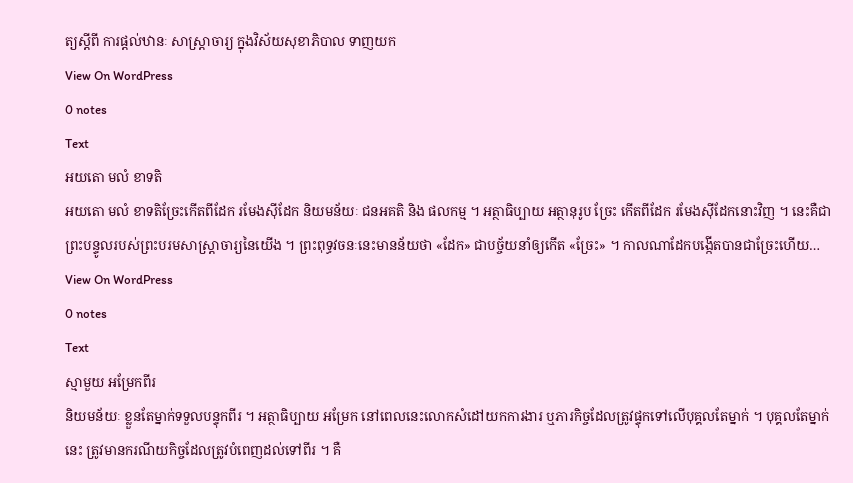ត្យស្តីពី ការផ្តល់ឋានៈ សាស្ត្រាចារ្យ ក្នុងវិស័យសុខាភិបាល ទាញយក
View On WordPress
0 notes
Text
អយតោ មលំ ខាទតិ
អយតោ មលំ ខាទតិច្រែះកើតពីដែក រមែងស៊ីដែក និយមន័យៈ ជនអគតិ និង ផលកម្ម ។ អត្ថាធិប្បាយ អត្ថានុរូប ច្រែះ កើតពីដែក រមែងស៊ីដែកនោះវិញ ។ នេះគឺជាព្រះបន្ទូលរបស់ព្រះបរមសាស្ត្រាចារ្យនៃយើង ។ ព្រះពុទ្ធវចនៈនេះមានន័យថា «ដែក» ជាបច្ច័យនាំឲ្យកើត «ច្រែះ» ។ កាលណាដែកបង្កើតបានជាច្រែះហើយ…
View On WordPress
0 notes
Text
ស្មាមួយ អម្រែកពីរ
និយមន័យៈ ខ្លួនតែម្នាក់ទទួលបន្ទុកពីរ ។ អត្ថាធិប្បាយ អម្រែក នៅពេលនេះលោកសំដៅយកការងារ ឬភារកិច្ចដែលត្រូវផ្ទុកទៅលើបុគ្គលតែម្នាក់ ។ បុគ្គលតែម្នាក់នេះ ត្រូវមានករណីយកិច្ចដែលត្រូវបំពេញដល់ទៅពីរ ។ គឺ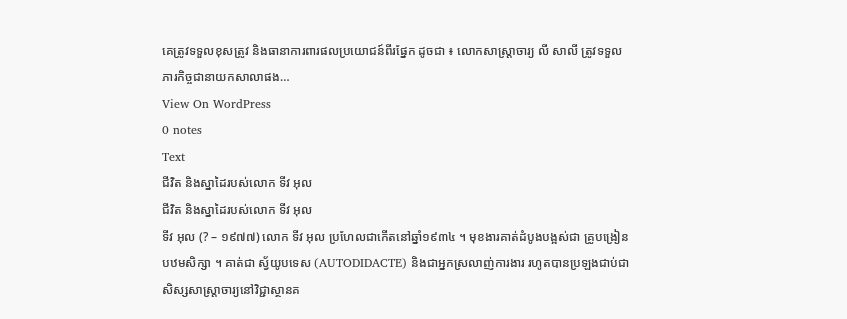គេត្រូវទទួលខុសត្រូវ និងធានាការពារផលប្រយោជន៍ពីរផ្នែក ដូចជា ៖ លោកសាស្ត្រាចារ្យ លី សាលី ត្រូវទទួលភារកិច្ចជានាយកសាលាផង…
View On WordPress
0 notes
Text
ជីវិត និងស្នាដៃរបស់លោក ទីវ អុល
ជីវិត និងស្នាដៃរបស់លោក ទីវ អុល
ទីវ អុល (? – ១៩៧៧) លោក ទីវ អុល ប្រហែលជាកើតនៅឆ្នាំ១៩៣៤ ។ មុខងារគាត់ដំបូងបង្អស់ជា គ្រូបង្រៀនបឋមសិក្សា ។ គាត់ជា ស្វ័យូបទេស (AUTODIDACTE) និងជាអ្នកស្រលាញ់ការងារ រហូតបានប្រឡងជាប់ជាសិស្សសាស្ត្រាចារ្យនៅវិជ្ជាស្ថានគ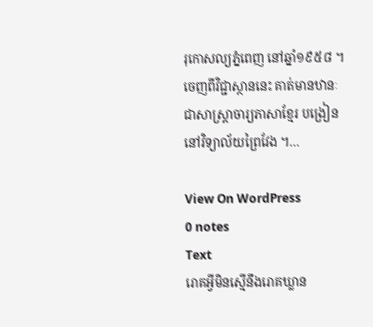រុកោសល្យភ្នំពេញ នៅឆ្នាំ១៩៥៨ ។ ចេញពីវិជ្ជាស្ថាននេះ គាត់មានឋានៈជាសាស្ត្រាចារ្យភាសាខ្មែរ បង្រៀននៅវិទ្យាល័យព្រៃវែង ។…

View On WordPress
0 notes
Text
រោគអ្វីមិនស្មើនឹងរោគឃ្លាន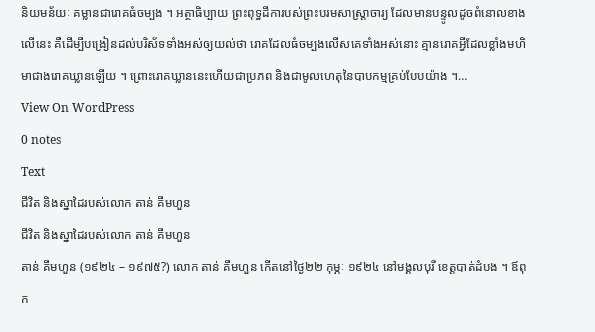និយមន័យៈ គម្លានជារោគធំចម្បង ។ អត្ថាធិប្បាយ ព្រះពុទ្ធដីការបស់ព្រះបរមសាស្ត្រាចារ្យ ដែលមានបន្ទូលដូចពំនោលខាងលើនេះ គឺដើម្បីបង្រៀនដល់បរិស័ទទាំងអស់ឲ្យយល់ថា រោគដែលធំចម្បងលើសគេទាំងអស់នោះ គ្មានរោគអ្វីដែលខ្លាំងមហិមាជាងរោគឃ្លានឡើយ ។ ព្រោះរោគឃ្លាននេះហើយជាប្រភព និងជាមូលហេតុនៃបាបកម្មគ្រប់បែបយ៉ាង ។…
View On WordPress
0 notes
Text
ជីវិត និងស្នាដៃរបស់លោក តាន់ គឹមហួន
ជីវិត និងស្នាដៃរបស់លោក តាន់ គឹមហួន
តាន់ គឹមហួន (១៩២៤ – ១៩៧៥?) លោក តាន់ គឹមហួន កើតនៅថ្ងៃ២២ កុម្ភៈ ១៩២៤ នៅមង្គលបុរី ខេត្តបាត់ដំបង ។ ឪពុក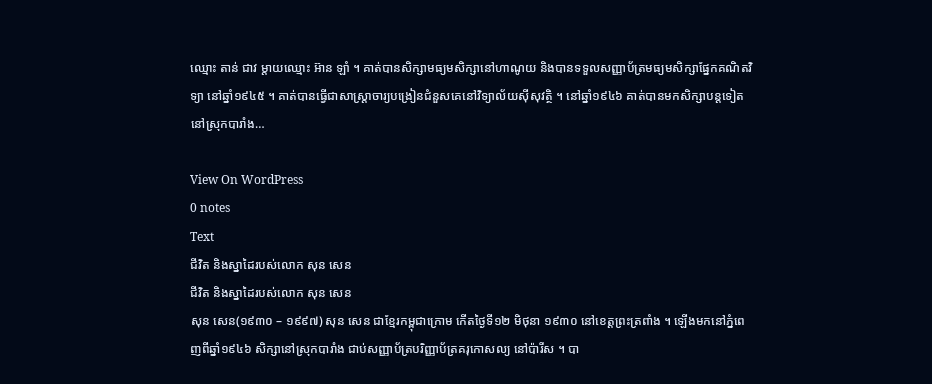ឈ្មោះ តាន់ ជាវ ម្តាយឈ្មោះ អ៊ាន ឡាំ ។ គាត់បានសិក្សាមធ្យមសិក្សានៅហាណូយ និងបានទទួលសញ្ញាប័ត្រមធ្យមសិក្សាផ្នែកគណិតវិទ្យា នៅឆ្នាំ១៩៤៥ ។ គាត់បានធ្វើជាសាស្ត្រាចារ្យបង្រៀនជំនួសគេនៅវិទ្យាល័យស៊ីសុវត្ថិ ។ នៅឆ្នាំ១៩៤៦ គាត់បានមកសិក្សាបន្តទៀត នៅស្រុកបារាំង…

View On WordPress
0 notes
Text
ជីវិត និងស្នាដៃរបស់លោក សុន សេន
ជីវិត និងស្នាដៃរបស់លោក សុន សេន
សុន សេន(១៩៣០ – ១៩៩៧) សុន សេន ជាខ្មែរកម្ពុជាក្រោម កើតថ្ងៃទី១២ មិថុនា ១៩៣០ នៅខេត្តព្រះត្រពាំង ។ ឡើងមកនៅភ្នំពេញពីឆ្នាំ១៩៤៦ សិក្សានៅស្រុកបារាំង ជាប់សញ្ញាប័ត្របរិញ្ញាប័ត្រគរុកោសល្យ នៅប៉ារីស ។ បា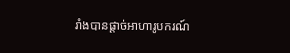រាំងបានផ្តាច់អាហារូបករណ៍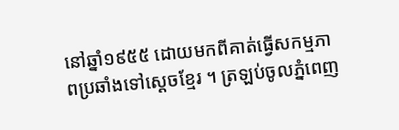នៅឆ្នាំ១៩៥៥ ដោយមកពីគាត់ធ្វើសកម្មភាពប្រឆាំងទៅស្តេចខ្មែរ ។ ត្រឡប់ចូលភ្នំពេញ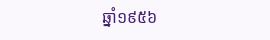ឆ្នាំ១៩៥៦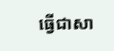ធ្វើជាសា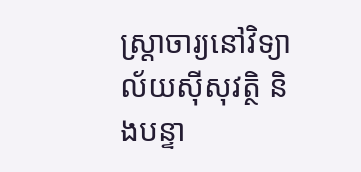ស្ត្រាចារ្យនៅវិទ្យាល័យស៊ីសុវត្ថិ និងបន្ទា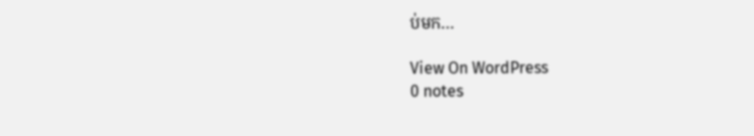ប់មក…

View On WordPress
0 notes